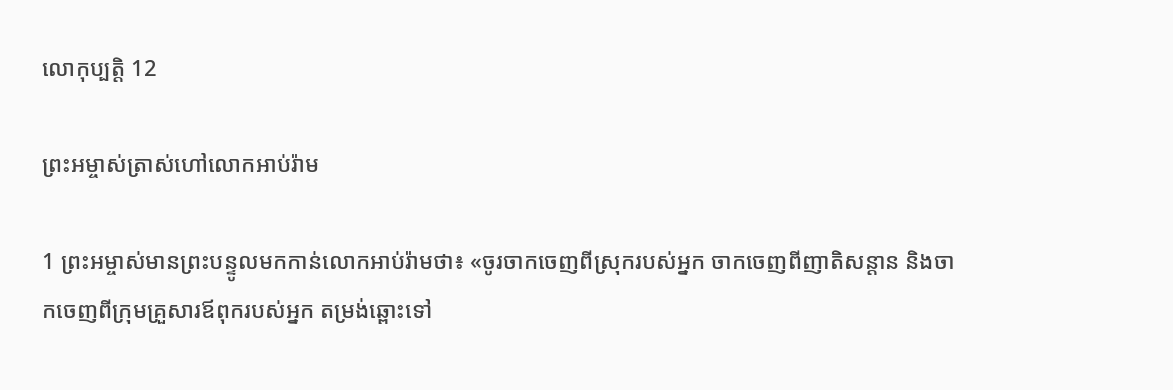លោកុ‌ប្បត្តិ 12

ព្រះ‌អម្ចាស់ត្រាស់ហៅលោកអាប់រ៉ាម

1 ព្រះ‌អម្ចាស់មានព្រះ‌បន្ទូលមកកាន់លោកអាប់រ៉ាមថា៖ «ចូរចាកចេញពីស្រុករបស់អ្នក ចាកចេញពីញាតិ‌សន្ដាន និងចាកចេញពីក្រុមគ្រួសារឪពុករបស់អ្នក តម្រង់ឆ្ពោះទៅ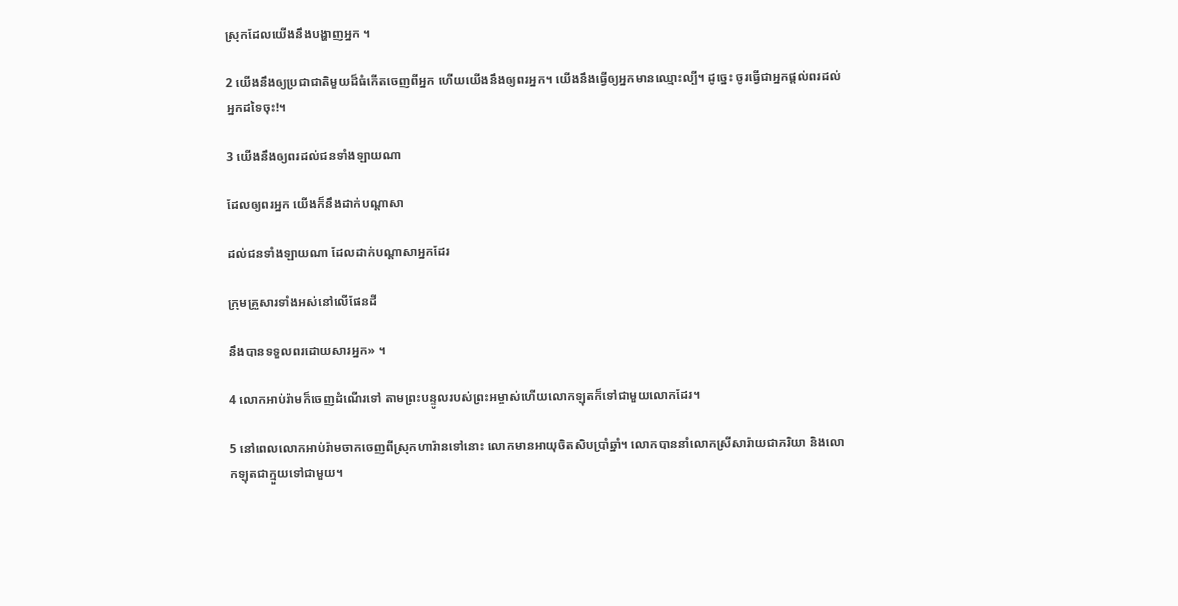ស្រុកដែលយើងនឹងបង្ហាញអ្នក ។

2 យើងនឹងឲ្យប្រជា‌ជាតិមួយដ៏ធំកើតចេញពីអ្នក ហើយយើងនឹងឲ្យពរអ្នក។ យើងនឹងធ្វើឲ្យអ្នកមានឈ្មោះល្បី។ ដូច្នេះ ចូរធ្វើជាអ្នកផ្ដល់ពរដល់អ្នកដទៃចុះ!។

3 យើងនឹងឲ្យពរដល់ជនទាំង‌ឡាយណា

ដែលឲ្យពរអ្នក យើងក៏នឹងដាក់បណ្ដាសា

ដល់ជនទាំង‌ឡាយណា ដែលដាក់បណ្ដាសាអ្នកដែរ

ក្រុមគ្រួសារទាំងអស់នៅលើផែនដី

នឹងបានទទួលពរដោយ‌សារអ្នក» ។

4 លោកអាប់រ៉ាមក៏ចេញដំណើរទៅ តាមព្រះ‌បន្ទូលរបស់ព្រះ‌អម្ចាស់ហើយលោកឡុតក៏ទៅជាមួយលោកដែរ។

5 នៅពេលលោកអាប់រ៉ាមចាកចេញពីស្រុកហារ៉ានទៅនោះ លោកមានអាយុចិត‌សិបប្រាំឆ្នាំ។ លោកបាននាំលោកស្រីសារ៉ាយជាភរិយា និងលោកឡុតជាក្មួយទៅជាមួយ។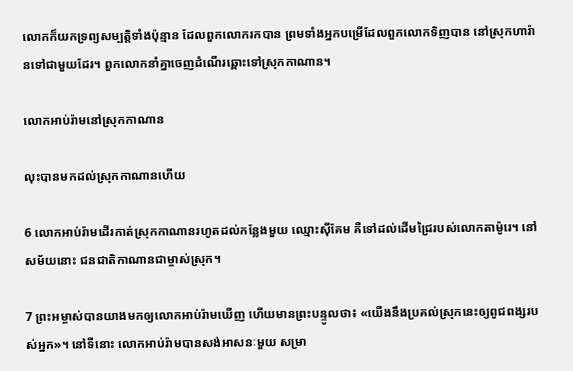លោកក៏យកទ្រព្យសម្បត្តិទាំងប៉ុន្មាន ដែលពួកលោករកបាន ព្រមទាំងអ្នកបម្រើដែលពួកលោកទិញបាន នៅស្រុកហារ៉ានទៅជាមួយដែរ។ ពួកលោកនាំគ្នាចេញដំណើរឆ្ពោះទៅស្រុកកាណាន។

លោកអាប់រ៉ាមនៅស្រុកកាណាន

លុះបានមកដល់ស្រុកកាណានហើយ

6 លោកអាប់រ៉ាមដើរកាត់ស្រុកកាណានរហូតដល់កន្លែងមួយ ឈ្មោះស៊ីគែម គឺទៅដល់ដើមជ្រៃរបស់លោកតាម៉ូរេ។ នៅសម័យនោះ ជន‌ជាតិកាណានជាម្ចាស់ស្រុក។

7 ព្រះ‌អម្ចាស់បានយាងមកឲ្យលោកអាប់រ៉ាមឃើញ ហើយមានព្រះ‌បន្ទូលថា៖ «យើងនឹងប្រគល់ស្រុកនេះឲ្យពូជ‌ពង្សរបស់អ្នក»។ នៅទីនោះ លោកអាប់រ៉ាមបានសង់អាសនៈមួយ សម្រា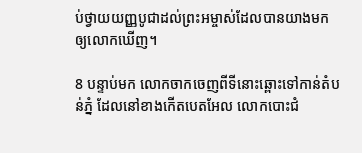ប់ថ្វាយយញ្ញ‌បូជាដល់ព្រះ‌អម្ចាស់ដែលបានយាងមកឲ្យលោកឃើញ។

8 បន្ទាប់មក លោកចាកចេញពីទីនោះឆ្ពោះទៅកាន់តំបន់ភ្នំ ដែលនៅខាងកើតបេត‌អែល លោកបោះជំ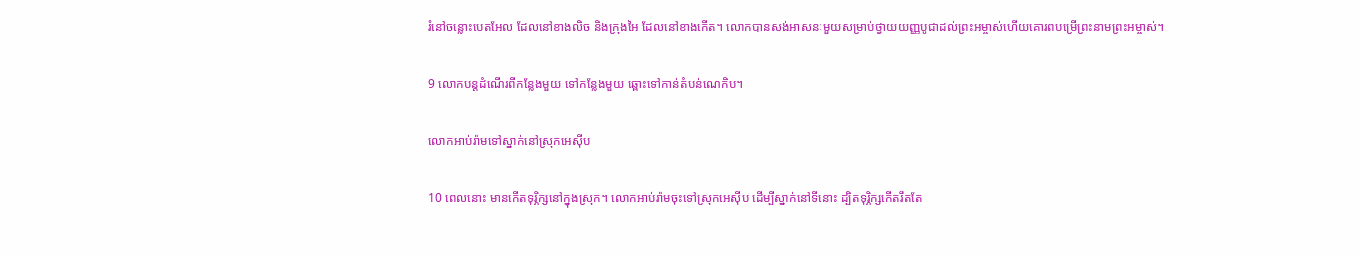រំនៅចន្លោះបេត‌អែល ដែលនៅខាងលិច និងក្រុងអៃ ដែលនៅខាងកើត។ លោកបានសង់អាសនៈមួយសម្រាប់ថ្វាយយញ្ញ‌បូជាដល់ព្រះ‌អម្ចាស់ហើយគោរពបម្រើព្រះ‌នាមព្រះ‌អម្ចាស់។

9 លោកបន្តដំណើរពីកន្លែងមួយ ទៅកន្លែងមួយ ឆ្ពោះទៅកាន់តំបន់ណេកិប។

លោកអាប់រ៉ាមទៅស្នាក់នៅស្រុកអេស៊ីប

10 ពេលនោះ មានកើតទុរ្ភិក្សនៅក្នុងស្រុក។ លោកអាប់រ៉ាមចុះទៅស្រុកអេស៊ីប ដើម្បីស្នាក់នៅទីនោះ ដ្បិតទុរ្ភិក្សកើតរឹតតែ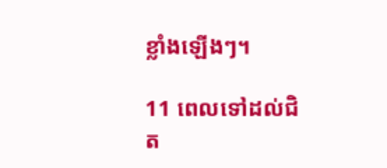ខ្លាំងឡើងៗ។

11 ពេលទៅដល់ជិត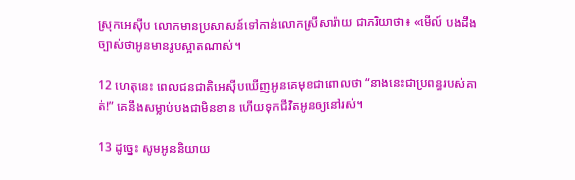ស្រុកអេស៊ីប លោកមានប្រសាសន៍ទៅកាន់លោកស្រីសារ៉ាយ ជាភរិយាថា៖ «មើល៍ បងដឹងច្បាស់ថាអូនមានរូបស្អាតណាស់។

12 ហេតុនេះ ពេលជន‌ជាតិអេស៊ីបឃើញអូនគេមុខជាពោលថា “នាងនេះជាប្រពន្ធរបស់គាត់!” គេនឹងសម្លាប់បងជាមិនខាន ហើយទុកជីវិតអូនឲ្យនៅរស់។

13 ដូច្នេះ សូមអូននិយាយ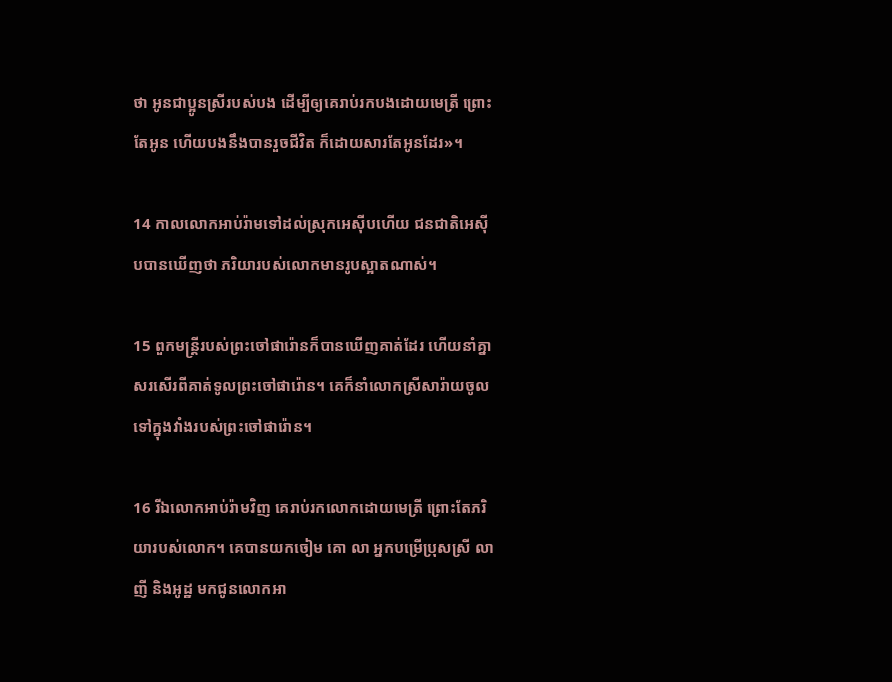ថា អូនជាប្អូនស្រីរបស់បង ដើម្បីឲ្យគេរាប់រកបងដោយមេត្រី ព្រោះតែអូន ហើយបងនឹងបានរួចជីវិត ក៏ដោយ‌សារតែអូនដែរ»។

14 កាលលោកអាប់រ៉ាមទៅដល់ស្រុកអេស៊ីបហើយ ជន‌ជាតិអេស៊ីបបានឃើញថា ភរិយារបស់លោកមានរូបស្អាតណាស់។

15 ពួកមន្ត្រីរបស់ព្រះចៅផារ៉ោនក៏បានឃើញគាត់ដែរ ហើយនាំគ្នាសរសើរពីគាត់ទូលព្រះចៅផារ៉ោន។ គេក៏នាំលោកស្រីសារ៉ាយចូលទៅក្នុងវាំងរបស់ព្រះចៅផារ៉ោន។

16 រីឯលោកអាប់រ៉ាមវិញ គេរាប់រកលោកដោយមេត្រី ព្រោះតែភរិយារបស់លោក។ គេបានយកចៀម គោ លា អ្នកបម្រើប្រុសស្រី លាញី និងអូដ្ឋ មកជូនលោកអា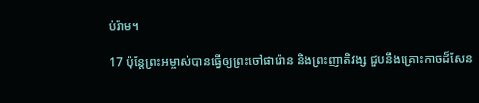ប់រ៉ាម។

17 ប៉ុន្តែព្រះ‌អម្ចាស់បានធ្វើឲ្យព្រះចៅផារ៉ោន និងព្រះ‌ញាតិ‌វង្ស ជួបនឹងគ្រោះកាចដ៏សែន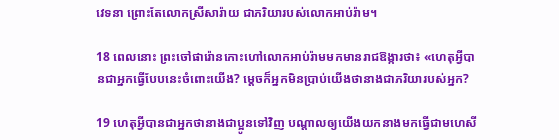វេទនា ព្រោះតែលោកស្រីសារ៉ាយ ជាភរិយារបស់លោកអាប់រ៉ាម។

18 ពេលនោះ ព្រះចៅផារ៉ោនកោះហៅលោកអាប់រ៉ាមមកមានរាជ‌ឱង្ការថា៖ «ហេតុអ្វីបានជាអ្នកធ្វើបែបនេះចំពោះយើង? ម្ដេចក៏អ្នកមិនប្រាប់យើងថានាងជាភរិយារបស់អ្នក?

19 ហេតុអ្វីបានជាអ្នកថានាងជាប្អូនទៅវិញ បណ្ដាលឲ្យយើងយកនាងមកធ្វើជាមហេសី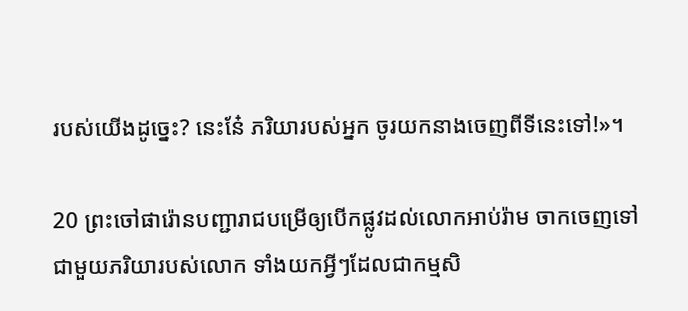របស់យើងដូច្នេះ? នេះនែ៎ ភរិយារបស់អ្នក ចូរយកនាងចេញពីទីនេះទៅ!»។

20 ព្រះចៅផារ៉ោនបញ្ជារាជបម្រើឲ្យបើកផ្លូវដល់លោកអាប់រ៉ាម ចាកចេញទៅជាមួយភរិយារបស់លោក ទាំងយកអ្វីៗដែលជាកម្មសិ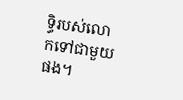ទ្ធិរបស់លោកទៅជាមួយផង។